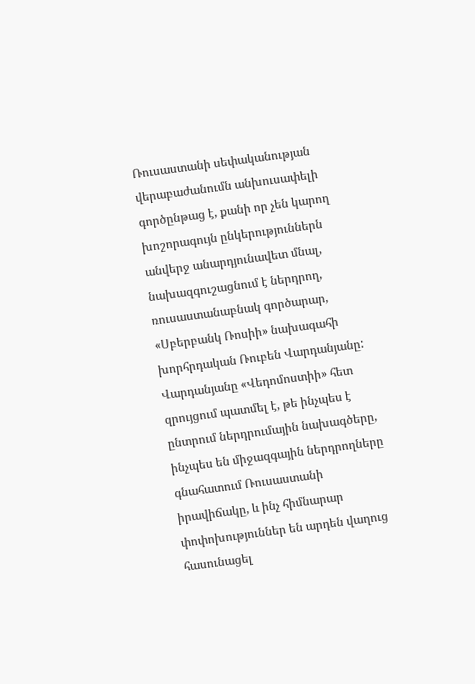Ռուսաստանի սեփականության վերաբաժանումն անխուսափելի գործընթաց է, քանի որ չեն կարող խոշորագույն ընկերություններն անվերջ անարդյունավետ մնալ, նախազգուշացնում է ներդրող, ռուսաստանաբնակ գործարար, «Սբերբանկ Ռոսիի» նախագահի խորհրդական Ռուբեն Վարդանյանը:
Վարդանյանը «Վեդոմոստիի» հետ զրույցում պատմել է, թե ինչպես է ընտրում ներդրումային նախագծերը, ինչպես են միջազգային ներդրողները գնահատում Ռուսաստանի իրավիճակը, և ինչ հիմնարար փոփոխություններ են արդեն վաղուց հասունացել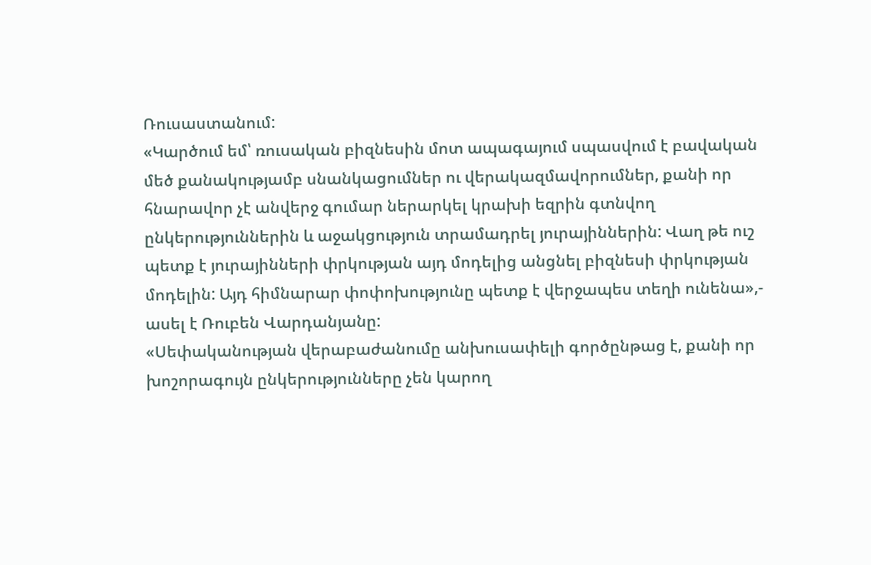Ռուսաստանում:
«Կարծում եմ՝ ռուսական բիզնեսին մոտ ապագայում սպասվում է բավական մեծ քանակությամբ սնանկացումներ ու վերակազմավորումներ, քանի որ հնարավոր չէ անվերջ գումար ներարկել կրախի եզրին գտնվող ընկերություններին և աջակցություն տրամադրել յուրայիններին: Վաղ թե ուշ պետք է յուրայինների փրկության այդ մոդելից անցնել բիզնեսի փրկության մոդելին: Այդ հիմնարար փոփոխությունը պետք է վերջապես տեղի ունենա»,- ասել է Ռուբեն Վարդանյանը:
«Սեփականության վերաբաժանումը անխուսափելի գործընթաց է, քանի որ խոշորագույն ընկերությունները չեն կարող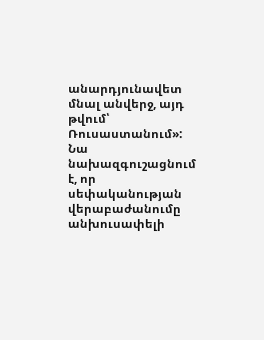անարդյունավետ մնալ անվերջ, այդ թվում՝ Ռուսաստանում»:
Նա նախազգուշացնում է, որ սեփականության վերաբաժանումը անխուսափելի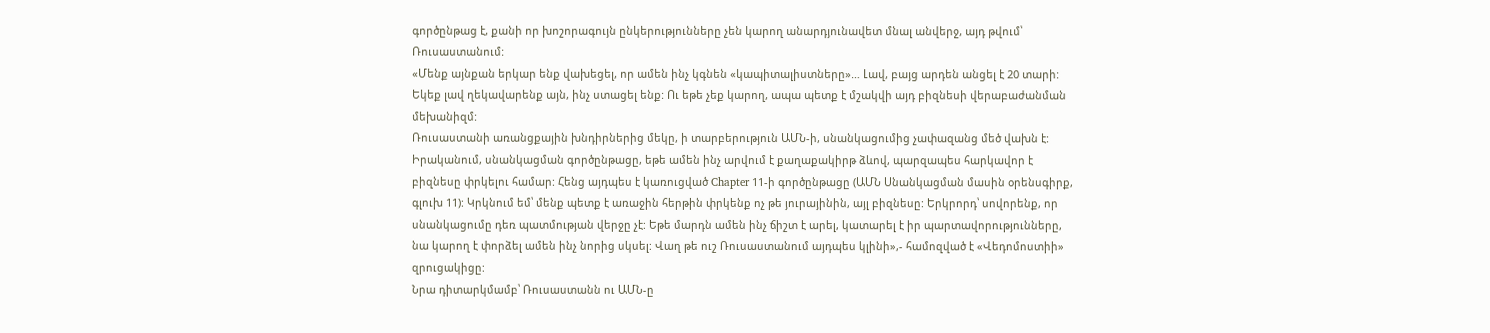գործընթաց է, քանի որ խոշորագույն ընկերությունները չեն կարող անարդյունավետ մնալ անվերջ, այդ թվում՝ Ռուսաստանում:
«Մենք այնքան երկար ենք վախեցել, որ ամեն ինչ կգնեն «կապիտալիստները»… Լավ, բայց արդեն անցել է 20 տարի: Եկեք լավ ղեկավարենք այն, ինչ ստացել ենք: Ու եթե չեք կարող, ապա պետք է մշակվի այդ բիզնեսի վերաբաժանման մեխանիզմ:
Ռուսաստանի առանցքային խնդիրներից մեկը, ի տարբերություն ԱՄՆ-ի, սնանկացումից չափազանց մեծ վախն է: Իրականում, սնանկացման գործընթացը, եթե ամեն ինչ արվում է քաղաքակիրթ ձևով, պարզապես հարկավոր է բիզնեսը փրկելու համար: Հենց այդպես է կառուցված Chapter 11-ի գործընթացը (ԱՄՆ Սնանկացման մասին օրենսգիրք, գլուխ 11): Կրկնում եմ՝ մենք պետք է առաջին հերթին փրկենք ոչ թե յուրայինին, այլ բիզնեսը: Երկրորդ՝ սովորենք, որ սնանկացումը դեռ պատմության վերջը չէ: Եթե մարդն ամեն ինչ ճիշտ է արել, կատարել է իր պարտավորությունները, նա կարող է փորձել ամեն ինչ նորից սկսել: Վաղ թե ուշ Ռուսաստանում այդպես կլինի»,- համոզված է «Վեդոմոստիի» զրուցակիցը:
Նրա դիտարկմամբ՝ Ռուսաստանն ու ԱՄՆ-ը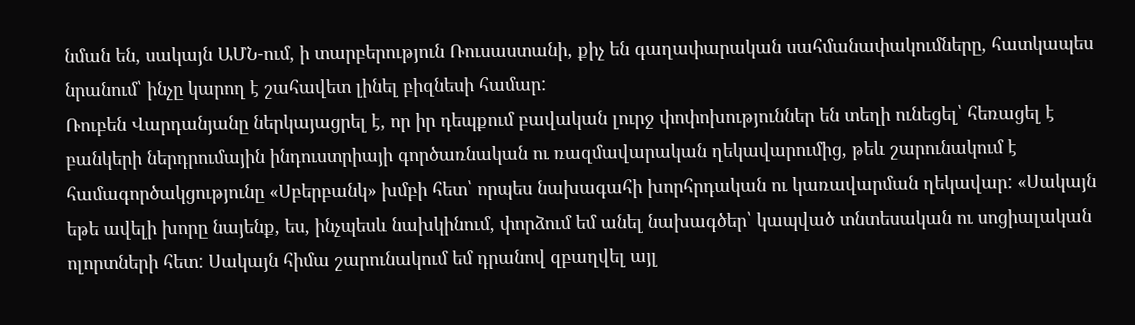նման են, սակայն ԱՄՆ-ում, ի տարբերություն Ռուսաստանի, քիչ են գաղափարական սահմանափակումները, հատկապես նրանում՝ ինչը կարող է շահավետ լինել բիզնեսի համար:
Ռուբեն Վարդանյանը ներկայացրել է, որ իր դեպքում բավական լուրջ փոփոխություններ են տեղի ունեցել՝ հեռացել է բանկերի ներդրումային ինդուստրիայի գործառնական ու ռազմավարական ղեկավարումից, թեև շարունակում է համագործակցությունը «Սբերբանկ» խմբի հետ՝ որպես նախագահի խորհրդական ու կառավարման ղեկավար: «Սակայն եթե ավելի խորը նայենք, ես, ինչպեսև նախկինում, փորձում եմ անել նախագծեր՝ կապված տնտեսական ու սոցիալական ոլորտների հետ: Սակայն հիմա շարունակում եմ դրանով զբաղվել այլ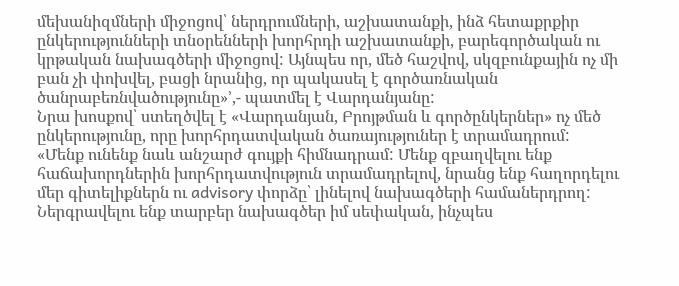մեխանիզմների միջոցով՝ ներդրումների, աշխատանքի, ինձ հետաքրքիր ընկերությունների տնօրենների խորհրդի աշխատանքի, բարեգործական ու կրթական նախագծերի միջոցով: Այնպես որ, մեծ հաշվով, սկզբունքային ոչ մի բան չի փոխվել, բացի նրանից, որ պակասել է գործառնական ծանրաբեռնվածությունը»՚,- պատմել է Վարդանյանը:
Նրա խոսքով՝ ստեղծվել է «Վարդանյան, Բրոյթման և գործընկերներ» ոչ մեծ ընկերությունը, որը խորհրդատվական ծառայություներ է տրամադրում:
«Մենք ունենք նաև անշարժ գույքի հիմնադրամ: Մենք զբաղվելու ենք հաճախորդներին խորհրդատվություն տրամադրելով, նրանց ենք հաղորդելու մեր գիտելիքներն ու advisory փորձը՝ լինելով նախագծերի համաներդրող: Ներգրավելու ենք տարբեր նախագծեր իմ սեփական, ինչպես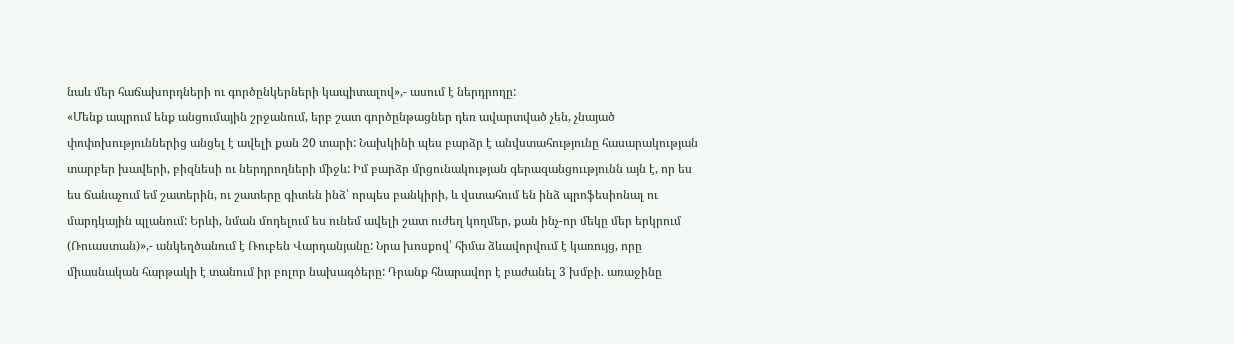նաև մեր հաճախորդների ու գործընկերների կապիտալով»,- ասում է ներդրողը:
«Մենք ապրում ենք անցումային շրջանում, երբ շատ գործընթացներ դեռ ավարտված չեն, չնայած փոփոխություններից անցել է ավելի քան 20 տարի: Նախկինի պես բարձր է անվստահությունը հասարակության տարբեր խավերի, բիզնեսի ու ներդրողների միջև: Իմ բարձր մրցունակության գերազանցոււթյունն այն է, որ ես ես ճանաչում եմ շատերին, ու շատերը գիտեն ինձ՝ որպես բանկիրի, և վստահում են ինձ պրոֆեսիոնալ ու մարդկային պլանում: Երևի, նման մոդելում ես ունեմ ավելի շատ ուժեղ կողմեր, քան ինչ-որ մեկը մեր երկրում (Ռուաստան)»,- անկեղծանում է Ռուբեն Վարդանյանը: Նրա խոսքով՝ հիմա ձևավորվում է կառույց, որը միասնական հարթակի է տանում իր բոլոր նախագծերը: Դրանք հնարավոր է բաժանել 3 խմբի. առաջինը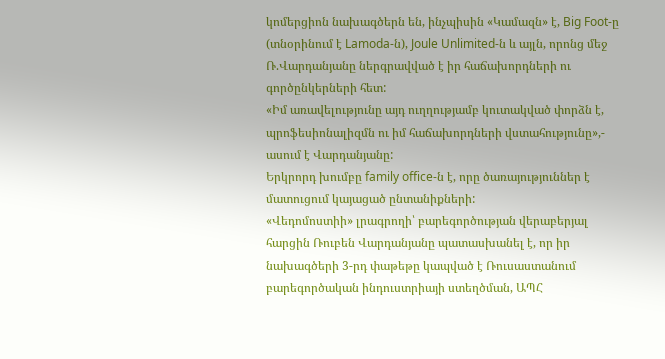կոմերցիոն նախագծերն են, ինչպիսին «Կամազն» է, Big Foot-ը (տնօրինում է Lamoda-ն), Joule Unlimited-ն և այլն, որոնց մեջ Ռ.Վարդանյանը ներգրավված է իր հաճախորդների ու գործընկերների հետ:
«Իմ առավելությունը այդ ուղղությամբ կուտակված փորձն է, պրոֆեսիոնալիզմն ու իմ հաճախորդների վստահությունը»,- ասում է Վարդանյանը:
Երկրորդ խումբը family office-ն է, որը ծառայություններ է մատուցում կայացած ընտանիքների:
«Վեդոմոստիի» լրագրողի՝ բարեգործության վերաբերյալ հարցին Ռուբեն Վարդանյանը պատասխանել է, որ իր նախագծերի 3-րդ փաթեթը կապված է Ռուսաստանում բարեգործական ինդուստրիայի ստեղծման, ԱՊՀ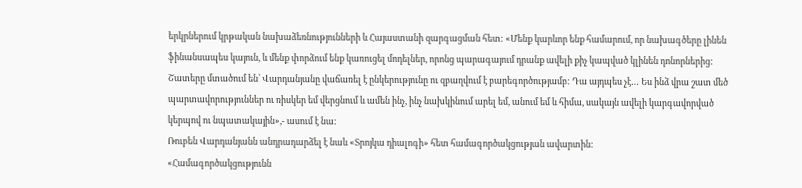երկրներում կրթական նախաձեռնությունների և Հայաստանի զարգացման հետ: «Մենք կարևոր ենք համարում, որ նախագծերը լինեն ֆինանսապես կայուն, և մենք փորձում ենք կառուցել մոդելներ, որոնց պարագայում դրանք ավելի քիչ կապված կլինեն դոնորներից: Շատերը մտածում են՝ Վարդանյանը վաճառել է ընկերությունը ու զբաղվում է բարեգործությամբ: Դա այդպես չէ… Ես ինձ վրա շատ մեծ պարտավորություններ ու ռիսկեր եմ վերցնում և ամեն ինչ, ինչ նախկինում արել եմ, անում եմ և հիմա, սակայն ավելի կարգավորված կերպով ու նպատակային»,- ասում է նա:
Ռուբեն Վարդանյանն անդրադարձել է նաև «Տրոյկա դիալոգի» հետ համագործակցության ավարտին:
«Համագործակցությունն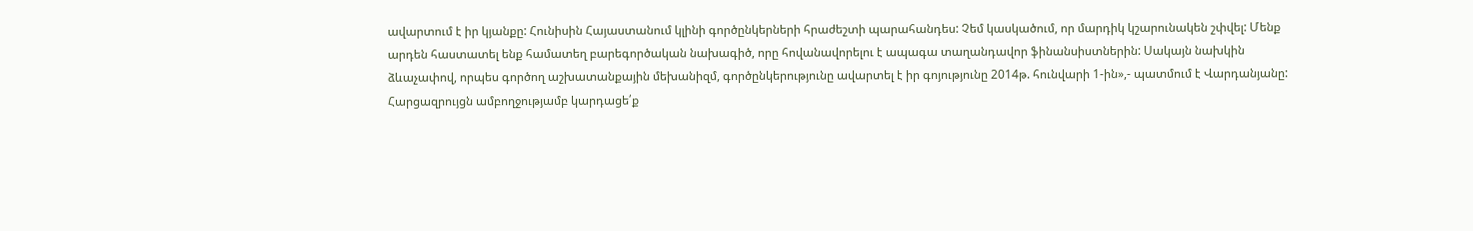ավարտում է իր կյանքը: Հունիսին Հայաստանում կլինի գործընկերների հրաժեշտի պարահանդես: Չեմ կասկածում, որ մարդիկ կշարունակեն շփվել: Մենք արդեն հաստատել ենք համատեղ բարեգործական նախագիծ, որը հովանավորելու է ապագա տաղանդավոր ֆինանսիստներին: Սակայն նախկին ձևաչափով, որպես գործող աշխատանքային մեխանիզմ, գործընկերությունը ավարտել է իր գոյությունը 2014թ. հունվարի 1-ին»,- պատմում է Վարդանյանը:
Հարցազրույցն ամբողջությամբ կարդացե՛ք